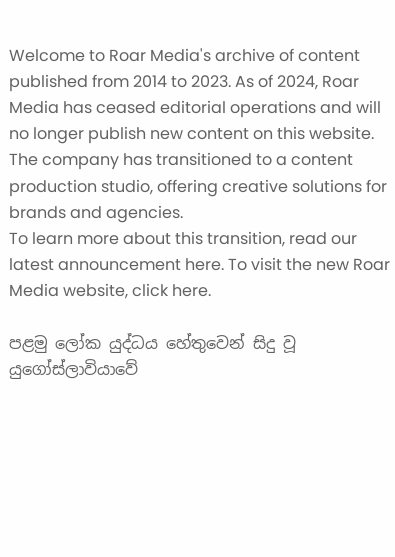Welcome to Roar Media's archive of content published from 2014 to 2023. As of 2024, Roar Media has ceased editorial operations and will no longer publish new content on this website.
The company has transitioned to a content production studio, offering creative solutions for brands and agencies.
To learn more about this transition, read our latest announcement here. To visit the new Roar Media website, click here.

පළමු ලෝක යුද්ධය හේතුවෙන් සිදු වූ යුගෝස්ලාවියාවේ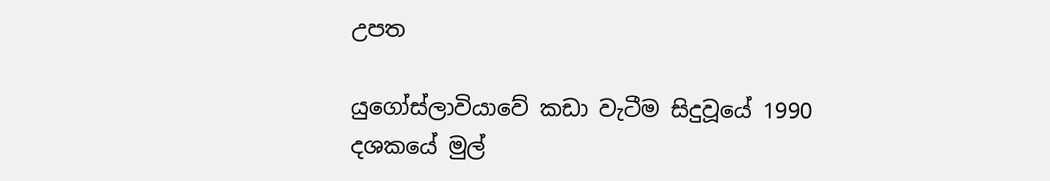උපත

යුගෝස්ලාවියාවේ කඩා වැටීම සිදුවූයේ 1990 දශකයේ මුල්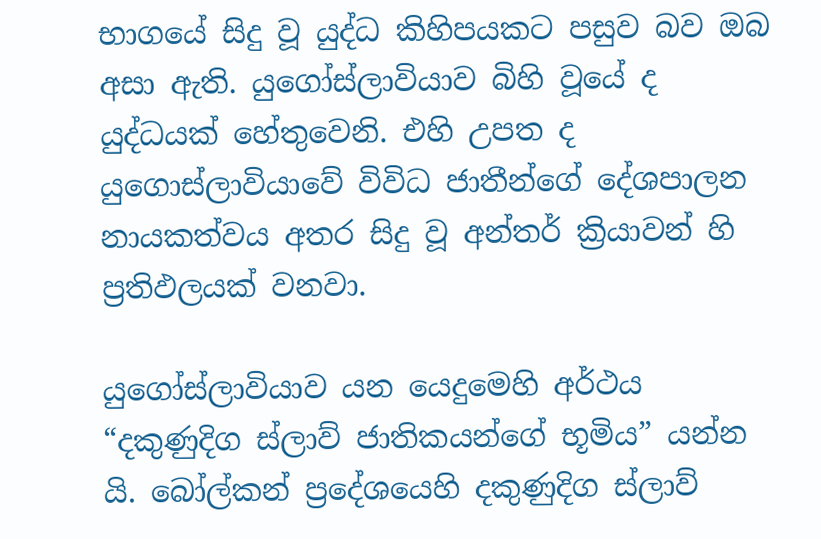භාගයේ සිදු වූ යුද්ධ කිහිපයකට පසුව බව ඔබ අසා ඇති. යුගෝස්ලාවියාව බිහි වූයේ ද යුද්ධයක් හේතුවෙනි. එහි උපත ද යුගොස්ලාවියාවේ විවිධ ජාතීන්ගේ දේශපාලන නායකත්වය අතර සිදු වූ අන්තර් ක්‍රියාවන් හි ප්‍රතිඵලයක් වනවා.

යුගෝස්ලාවියාව යන යෙදුමෙහි අර්ථය “දකුණුදිග ස්ලාව් ජාතිකයන්ගේ භූමිය” යන්න යි. බෝල්කන් ප්‍රදේශයෙහි දකුණුදිග ස්ලාව්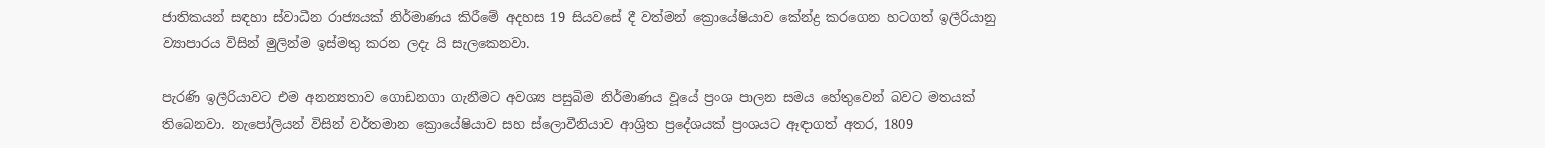ජාතිකයන් සඳහා ස්වාධීන රාජ්‍යයක් නිර්මාණය කිරීමේ අදහස 19 සියවසේ දී වත්මන් ක්‍රොයේෂියාව කේන්ද්‍ර කරගෙන හටගත් ඉලීරියානු ව්‍යාපාරය විසින් මුලින්ම ඉස්මතු කරන ලදැ යි සැලකෙනවා.

පැරණි ඉලීරියාවට එම අනන්‍යතාව ගොඩනගා ගැනීමට අවශ්‍ය පසුබිම නිර්මාණය වූයේ ප්‍රංශ පාලන සමය හේතුවෙන් බවට මතයක් තිබෙනවා. නැපෝලියන් විසින් වර්තමාන ක්‍රොයේෂියාව සහ ස්ලොවීනියාව ආශ්‍රිත ප්‍රදේශයක් ප්‍රංශයට ඈඳාගත් අතර, 1809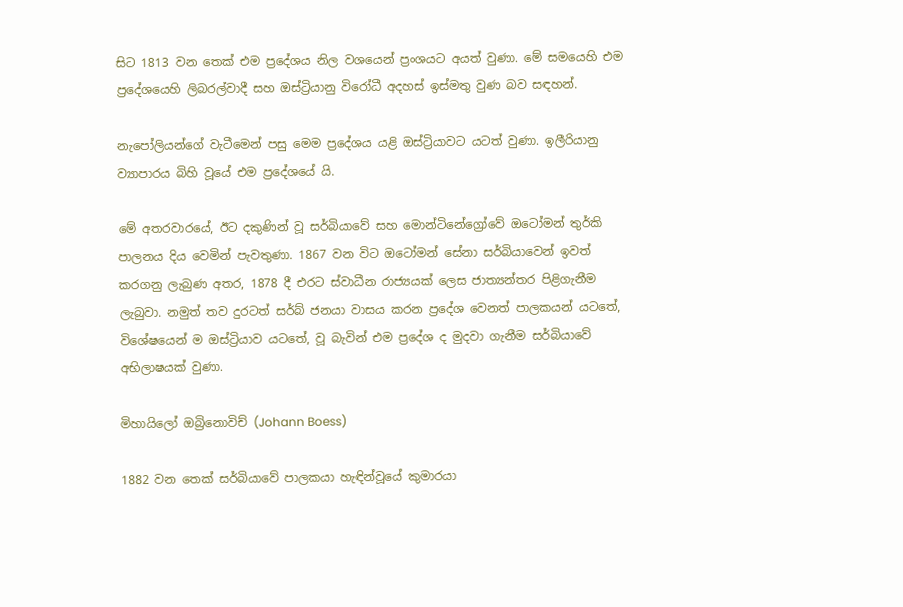සිට 1813 වන තෙක් එම ප්‍රදේශය නිල වශයෙන් ප්‍රංශයට අයත් වුණා. මේ සමයෙහි එම ප්‍රදේශයෙහි ලිබරල්වාදී සහ ඔස්ට්‍රියානු විරෝධී අදහස් ඉස්මතු වුණ බව සඳහන්.

නැපෝලියන්ගේ වැටීමෙන් පසු මෙම ප්‍රදේශය යළි ඔස්ට්‍රියාවට යටත් වුණා. ඉලීරියානු ව්‍යාපාරය බිහි වූයේ එම ප්‍රදේශයේ යි.

මේ අතරවාරයේ, ඊට දකුණින් වූ සර්බියාවේ සහ මොන්ටිනේග්‍රෝවේ ඔටෝමන් තුර්කි පාලනය දිය වෙමින් පැවතුණා. 1867 වන විට ඔටෝමන් සේනා සර්බියාවෙන් ඉවත් කරගනු ලැබුණ අතර, 1878 දී එරට ස්වාධීන රාජ්‍යයක් ලෙස ජාත්‍යන්තර පිළිගැනීම ලැබුවා. නමුත් තව දුරටත් සර්බ් ජනයා වාසය කරන ප්‍රදේශ වෙනත් පාලකයන් යටතේ, විශේෂයෙන් ම ඔස්ට්‍රියාව යටතේ, වූ බැවින් එම ප්‍රදේශ ද මුදවා ගැනීම සර්බියාවේ අභිලාෂයක් වුණා.

මිහායිලෝ ඔබ්‍රිනොවිච් (Johann Boess)

1882 වන තෙක් සර්බියාවේ පාලකයා හැඳින්වූයේ කුමාරයා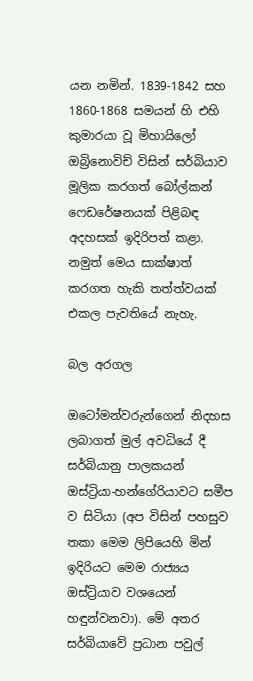යන නමින්. 1839-1842 සහ 1860-1868 සමයන් හි එහි කුමාරයා වූ මිහායිලෝ ඔබ්‍රිනොවිච් විසින් සර්බියාව මූලික කරගත් බෝල්කන් ෆෙඩරේෂනයක් පිළිබඳ අදහසක් ඉදිරිපත් කළා. නමුත් මෙය සාක්ෂාත් කරගත හැකි තත්ත්වයක් එකල පැවතියේ නැහැ.

බල අරගල

ඔටෝමන්වරුන්ගෙන් නිදහස ලබාගත් මුල් අවධියේ දී සර්බියානු පාලකයන් ඔස්ට්‍රියා-හන්ගේරියාවට සමීප ව සිටියා (අප විසින් පහසුව තකා මෙම ලිපියෙහි මින් ඉදිරියට මෙම රාජ්‍යය ඔස්ට්‍රියාව වශයෙන් හඳුන්වනවා). මේ අතර සර්බියාවේ ප්‍රධාන පවුල්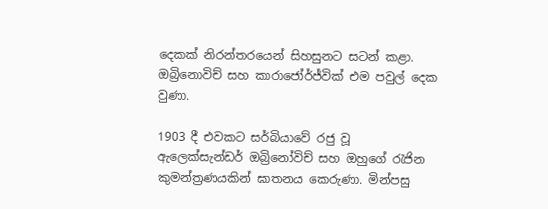දෙකක් නිරන්තරයෙන් සිහසුනට සටන් කළා. ඔබ්‍රිනොවිච් සහ කාරාජෝර්ජ්වික් එම පවුල් දෙක වුණා.

1903 දී එවකට සර්බියාවේ රජු වූ ඇලෙක්සැන්ඩර් ඔබ්‍රිනෝවිච් සහ ඔහුගේ රැජින කුමන්ත්‍රණයකින් ඝාතනය කෙරුණා. මින්පසු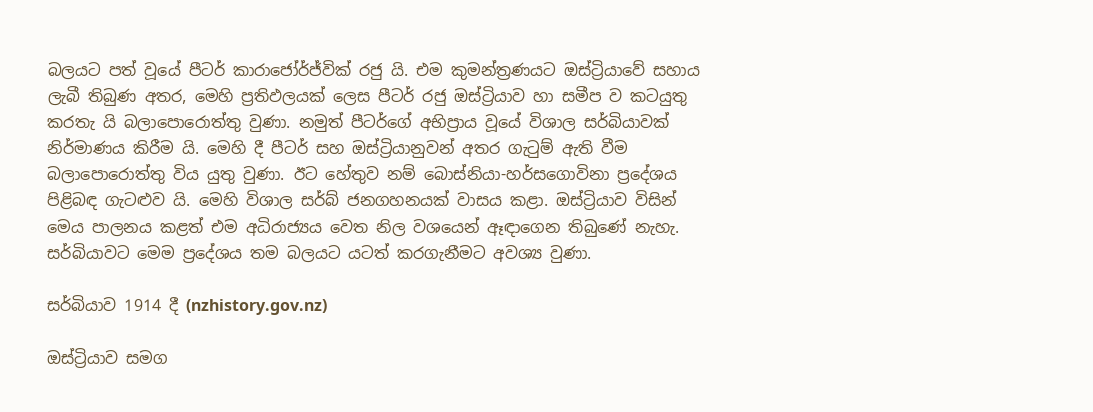බලයට පත් වූයේ පීටර් කාරාජෝර්ජ්වික් රජු යි. එම කුමන්ත්‍රණයට ඔස්ට්‍රියාවේ සහාය ලැබී තිබුණ අතර, මෙහි ප්‍රතිඵලයක් ලෙස පීටර් රජු ඔස්ට්‍රියාව හා සමීප ව කටයුතු කරතැ යි බලාපොරොත්තු වුණා. නමුත් පීටර්ගේ අභිප්‍රාය වූයේ විශාල සර්බියාවක් නිර්මාණය කිරීම යි. මෙහි දී පීටර් සහ ඔස්ට්‍රියානුවන් අතර ගැටුම් ඇති වීම බලාපොරොත්තු විය යුතු වුණා. ඊට හේතුව නම් බොස්නියා-හර්සගොවිනා ප්‍රදේශය පිළිබඳ ගැටළුව යි. මෙහි විශාල සර්බ් ජනගහනයක් වාසය කළා. ඔස්ට්‍රියාව විසින් මෙය පාලනය කළත් එම අධිරාජ්‍යය වෙත නිල වශයෙන් ඈඳාගෙන තිබුණේ නැහැ. සර්බියාවට මෙම ප්‍රදේශය තම බලයට යටත් කරගැනීමට අවශ්‍ය වුණා.

සර්බියාව 1914 දී (nzhistory.gov.nz)

ඔස්ට්‍රියාව සමග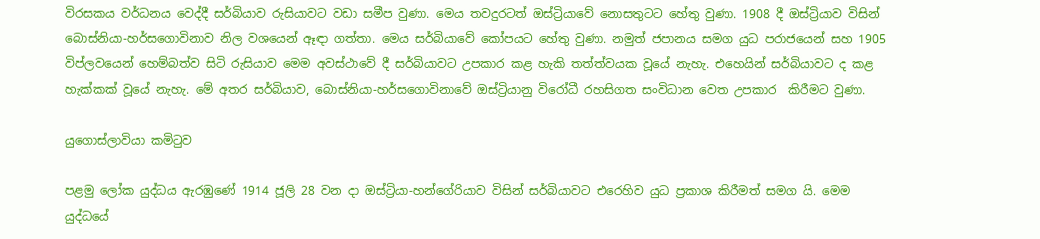විරසකය වර්ධනය වෙද්දී සර්බියාව රුසියාවට වඩා සමීප වුණා. මෙය තවදුරටත් ඔස්ට්‍රියාවේ නොසතුටට හේතු වුණා. 1908 දී ඔස්ට්‍රියාව විසින් බොස්නියා-හර්සගොවිනාව නිල වශයෙන් ඈඳා ගත්තා. මෙය සර්බියාවේ කෝපයට හේතු වුණා. නමුත් ජපානය සමග යුධ පරාජයෙන් සහ 1905 විප්ලවයෙන් හෙම්බත්ව සිටි රුසියාව මෙම අවස්ථාවේ දී සර්බියාවට උපකාර කළ හැකි තත්ත්වයක වූයේ නැහැ. එහෙයින් සර්බියාවට ද කළ හැක්කක් වූයේ නැහැ. මේ අතර සර්බියාව, බොස්නියා-හර්සගොවිනාවේ ඔස්ට්‍රියානු විරෝධී රහසිගත සංවිධාන වෙත උපකාර  කිරීමට වුණා.

යුගොස්ලාවියා කමිටුව

පළමු ලෝක යුද්ධය ඇරඹුණේ 1914 ජූලි 28 වන දා ඔස්ට්‍රියා-හන්ගේරියාව විසින් සර්බියාවට එරෙහිව යුධ ප්‍රකාශ කිරීමත් සමග යි. මෙම යුද්ධයේ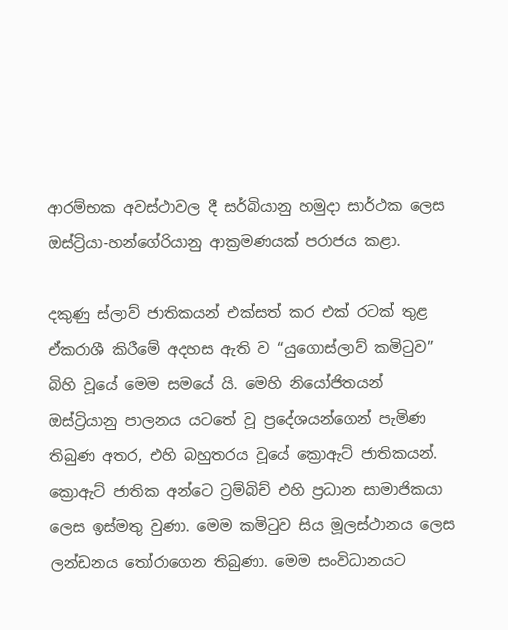ආරම්භක අවස්ථාවල දී සර්බියානු හමුදා සාර්ථක ලෙස ඔස්ට්‍රියා-හන්ගේරියානු ආක්‍රමණයක් පරාජය කළා.

දකුණු ස්ලාව් ජාතිකයන් එක්සත් කර එක් රටක් තුළ ඒකරාශී කිරීමේ අදහස ඇති ව “යුගොස්ලාව් කමිටුව” බිහි වූයේ මෙම සමයේ යි. මෙහි නියෝජිතයන් ඔස්ට්‍රියානු පාලනය යටතේ වූ ප්‍රදේශයන්ගෙන් පැමිණ තිබුණ අතර, එහි බහුතරය වූයේ ක්‍රොඇට් ජාතිකයන්. ක්‍රොඇට් ජාතික අන්ටෙ ට්‍රම්බිච් එහි ප්‍රධාන සාමාජිකයා ලෙස ඉස්මතු වුණා. මෙම කමිටුව සිය මූලස්ථානය ලෙස ලන්ඩනය තෝරාගෙන තිබුණා. මෙම සංවිධානයට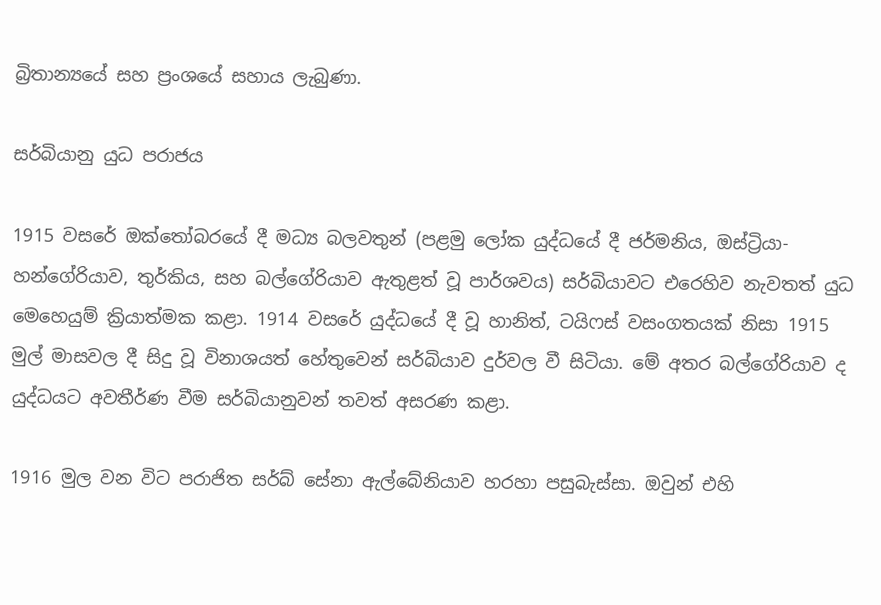බ්‍රිතාන්‍යයේ සහ ප්‍රංශයේ සහාය ලැබුණා.

සර්බියානු යුධ පරාජය

1915 වසරේ ඔක්තෝබරයේ දී මධ්‍ය බලවතුන් (පළමු ලෝක යුද්ධයේ දී ජර්මනිය, ඔස්ට්‍රියා-හන්ගේරියාව, තුර්කිය, සහ බල්ගේරියාව ඇතුළත් වූ පාර්ශවය) සර්බියාවට එරෙහිව නැවතත් යුධ මෙහෙයුම් ක්‍රියාත්මක කළා. 1914 වසරේ යුද්ධයේ දී වූ හානිත්, ටයිෆස් වසංගතයක් නිසා 1915 මුල් මාසවල දී සිදු වූ විනාශයත් හේතුවෙන් සර්බියාව දුර්වල වී සිටියා. මේ අතර බල්ගේරියාව ද යුද්ධයට අවතීර්ණ වීම සර්බියානුවන් තවත් අසරණ කළා.

1916 මුල වන විට පරාජිත සර්බ් සේනා ඇල්බේනියාව හරහා පසුබැස්සා. ඔවුන් එහි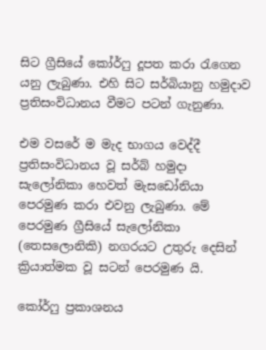සිට ග්‍රීසියේ කෝර්ෆු දූපත කරා රැගෙන යනු ලැබුණා. එහි සිට සර්බියානු හමුදාව ප්‍රතිසංවිධානය වීමට පටන් ගැනුණා.

එම වසරේ ම මැද භාගය වෙද්දී ප්‍රතිසංවිධානය වූ සර්බ් හමුදා සැලෝනිකා හෙවත් මැසඩෝනියා පෙරමුණ කරා එවනු ලැබුණා. මේ පෙරමුණ ග්‍රීසියේ සැලෝනිකා (තෙසලොනිකි) නගරයට උතුරු දෙසින් ක්‍රියාත්මක වූ සටන් පෙරමුණ යි.

කෝර්ෆු ප්‍රකාශනය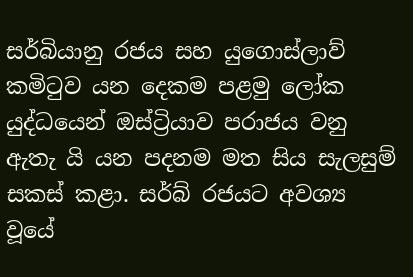සර්බියානු රජය සහ යුගොස්ලාව් කමිටුව යන දෙකම පළමු ලෝක යුද්ධයෙන් ඔස්ට්‍රියාව පරාජය වනු ඇතැ යි යන පදනම මත සිය සැලසුම් සකස් කළා. සර්බ් රජයට අවශ්‍ය වූයේ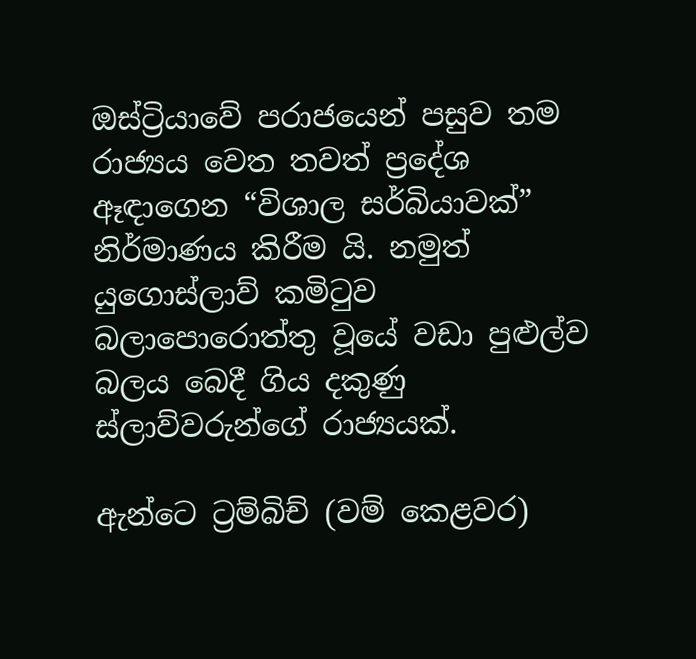ඔස්ට්‍රියාවේ පරාජයෙන් පසුව තම රාජ්‍යය වෙත තවත් ප්‍රදේශ ඈඳාගෙන “විශාල සර්බියාවක්” නිර්මාණය කිරීම යි. නමුත් යුගොස්ලාව් කමිටුව බලාපොරොත්තු වූයේ වඩා පුළුල්ව බලය බෙදී ගිය දකුණු ස්ලාව්වරුන්ගේ රාජ්‍යයක්.

ඇන්ටෙ ට්‍රම්බිච් (වම් කෙළවර)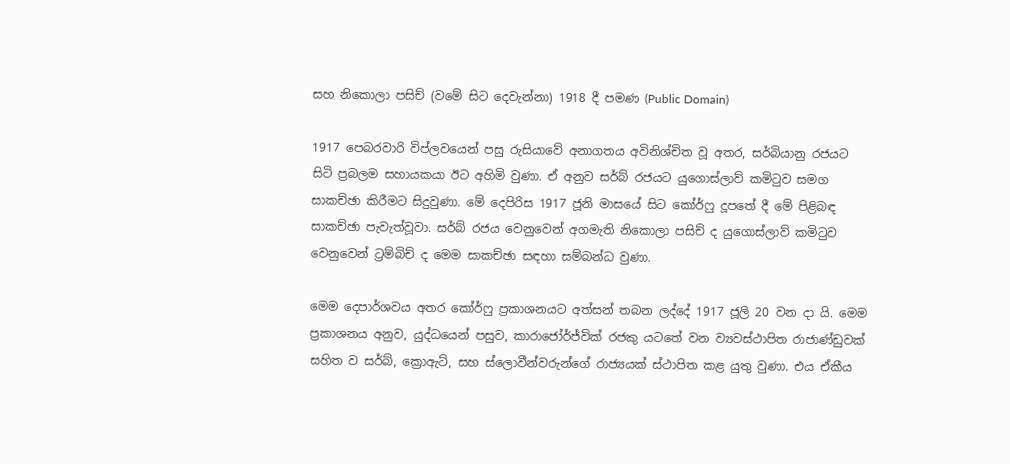සහ නිකොලා පසිච් (වමේ සිට දෙවැන්නා) 1918 දී පමණ (Public Domain)

1917 පෙබරවාරි විප්ලවයෙන් පසු රුසියාවේ අනාගතය අවිනිශ්චිත වූ අතර, සර්බියානු රජයට සිටි ප්‍රබලම සහායකයා ඊට අහිමි වුණා. ඒ අනුව සර්බ් රජයට යුගොස්ලාව් කමිටුව සමග සාකච්ඡා කිරීමට සිදුවුණා. මේ දෙපිරිස 1917 ජූනි මාසයේ සිට කෝර්ෆු දූපතේ දී මේ පිළිබඳ සාකච්ඡා පැවැත්වූවා. සර්බ් රජය වෙනුවෙන් අගමැති නිකොලා පසිච් ද යුගොස්ලාව් කමිටුව වෙනුවෙන් ට්‍රම්බිච් ද මෙම සාකච්ඡා සඳහා සම්බන්ධ වුණා.

මෙම දෙපාර්ශවය අතර කෝර්ෆු ප්‍රකාශනයට අත්සන් තබන ලද්දේ 1917 ජූලි 20 වන දා යි. මෙම ප්‍රකාශනය අනුව, යුද්ධයෙන් පසුව, කාරාජෝර්ජ්වික් රජකු යටතේ වන ව්‍යවස්ථාපිත රාජාණ්ඩුවක් සහිත ව සර්බ්, ක්‍රොඇට්, සහ ස්ලොවීන්වරුන්ගේ රාජ්‍යයක් ස්ථාපිත කළ යුතු වුණා. එය ඒකීය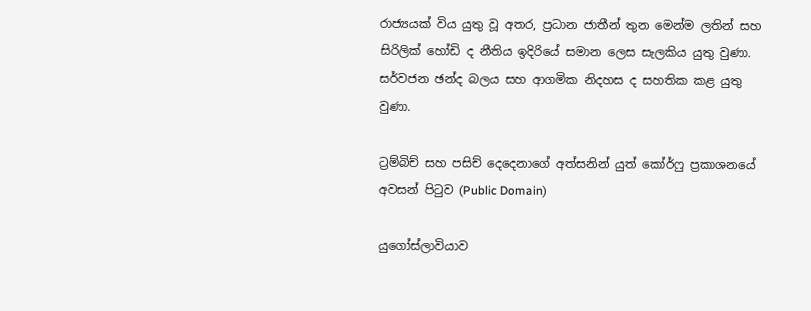රාජ්‍යයක් විය යුතු වූ අතර, ප්‍රධාන ජාතීන් තුන මෙන්ම ලතින් සහ සිරිලික් හෝඩි ද නීතිය ඉදිරියේ සමාන ලෙස සැලකිය යුතු වුණා. සර්වජන ඡන්ද බලය සහ ආගමික නිදහස ද සහතික කළ යුතු වුණා.

ට්‍රම්බිච් සහ පසිච් දෙදෙනාගේ අත්සනින් යුත් කෝර්ෆු ප්‍රකාශනයේ අවසන් පිටුව (Public Domain)

යුගෝස්ලාවියාව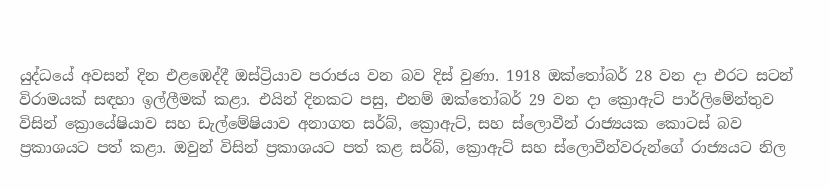යුද්ධයේ අවසන් දින එළඹෙද්දී ඔස්ට්‍රියාව පරාජය වන බව දිස් වුණා. 1918 ඔක්තෝබර් 28 වන දා එරට සටන් විරාමයක් සඳහා ඉල්ලීමක් කළා. එයින් දිනකට පසු, එනම් ඔක්තෝබර් 29 වන දා ක්‍රොඇට් පාර්ලිමේන්තුව විසින් ක්‍රොයේෂියාව සහ ඩැල්මේෂියාව අනාගත සර්බ්, ක්‍රොඇට්, සහ ස්ලොවීන් රාජ්‍යයක කොටස් බව ප්‍රකාශයට පත් කළා. ඔවුන් විසින් ප්‍රකාශයට පත් කළ සර්බ්, ක්‍රොඇට් සහ ස්ලොවීන්වරුන්ගේ රාජ්‍යයට නිල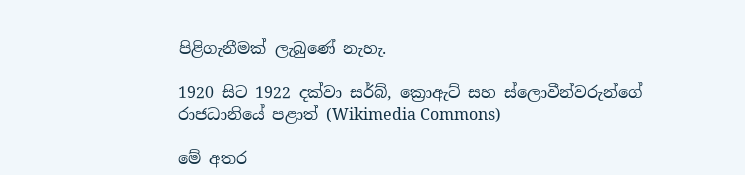පිළිගැනීමක් ලැබුණේ නැහැ.

1920 සිට 1922 දක්වා සර්බ්, ක්‍රොඇට් සහ ස්ලොවීන්වරුන්ගේ රාජධානියේ පළාත් (Wikimedia Commons)

මේ අතර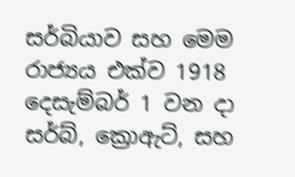සර්බියාව සහ මෙම රාජ්‍යය එක්ව 1918 දෙසැම්බර් 1 වන දා සර්බ්, ක්‍රොඇට්, සහ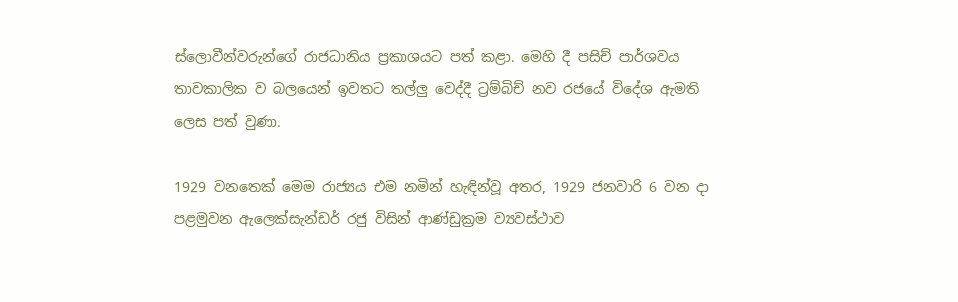ස්ලොවීන්වරුන්ගේ රාජධානිය ප්‍රකාශයට පත් කළා. මෙහි දී පසිච් පාර්ශවය තාවකාලික ව බලයෙන් ඉවතට තල්ලු වෙද්දී ට්‍රම්බිච් නව රජයේ විදේශ ඇමති ලෙස පත් වුණා.

1929 වනතෙක් මෙම රාජ්‍යය එම නමින් හැඳින්වූ අතර, 1929 ජනවාරි 6 වන දා පළමුවන ඇලෙක්සැන්ඩර් රජු විසින් ආණ්ඩුක්‍රම ව්‍යවස්ථාව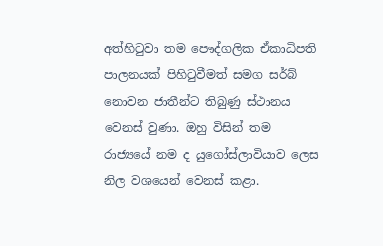අත්හිටුවා තම පෞද්ගලික ඒකාධිපති පාලනයක් පිහිටුවීමත් සමග සර්බ් නොවන ජාතීන්ට තිබුණු ස්ථානය වෙනස් වුණා. ඔහු විසින් තම රාජ්‍යයේ නම ද යුගෝස්ලාවියාව ලෙස නිල වශයෙන් වෙනස් කළා.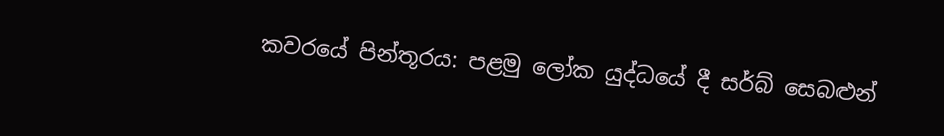කවරයේ පින්තූරය: පළමු ලෝක යුද්ධයේ දී සර්බ් සෙබළුන්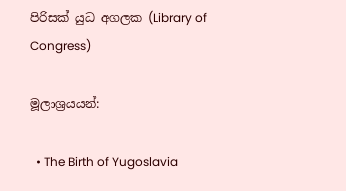පිරිසක් යුධ අගලක (Library of Congress)

මූලාශ්‍රයයන්:

  • The Birth of Yugoslavia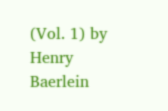(Vol. 1) by Henry Baerlein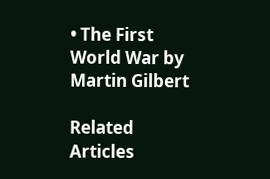• The First World War by Martin Gilbert

Related Articles